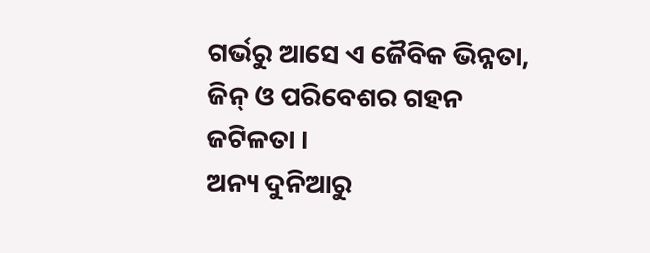ଗର୍ଭରୁ ଆସେ ଏ ଜୈବିକ ଭିନ୍ନତା,
ଜିନ୍ ଓ ପରିବେଶର ଗହନ ଜଟିଳତା ।
ଅନ୍ୟ ଦୁନିଆରୁ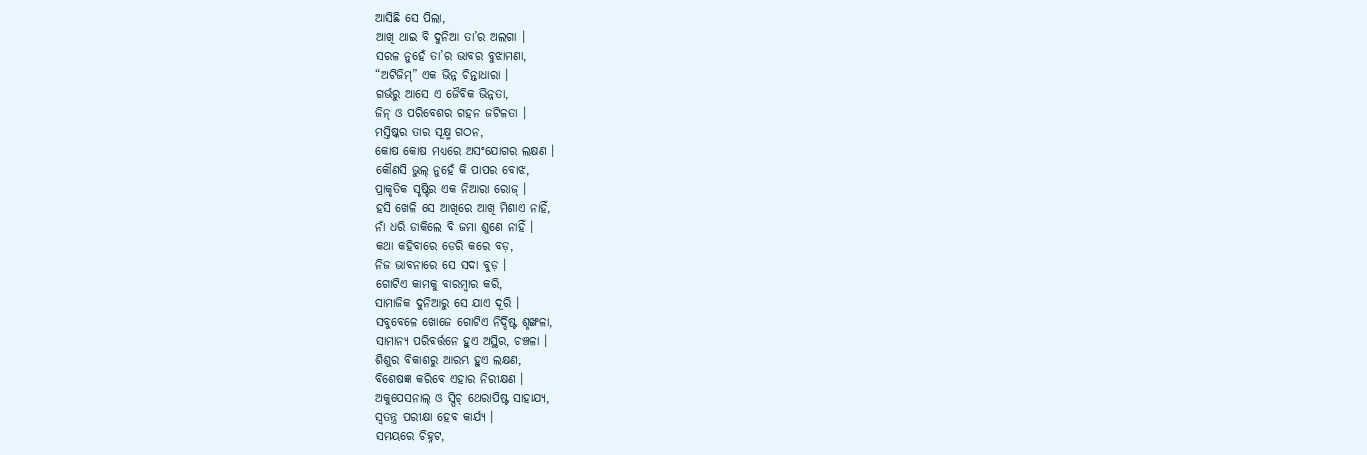ଆସିଛି ସେ ପିଲା,
ଆଖି ଥାଇ ବି ଦୁନିଆ ତା’ର ଅଲଗା ।
ସରଳ ନୁହେଁ ତା’ର ଭାବର ବୁଝାମଣା,
“ଅଟିଜିମ୍” ଏକ ଭିନ୍ନ ଚିନ୍ତାଧାରା ।
ଗର୍ଭରୁ ଆସେ ଏ ଜୈବିକ ଭିନ୍ନତା,
ଜିନ୍ ଓ ପରିବେଶର ଗହନ ଜଟିଳତା ।
ମସ୍ତିଷ୍କର ତାର ସୂକ୍ଷ୍ମ ଗଠନ,
କୋଷ କୋଷ ମଧ୍ୟରେ ଅସଂଯୋଗର ଲକ୍ଷଣ ।
କୌଣସି ଭୁଲ୍ ନୁହେଁ କି ପାପର ବୋଝ,
ପ୍ରାକୃତିକ ସୃଷ୍ଟିର ଏକ ନିଆରା ରୋଜ୍ ।
ହସି ଖେଳି ସେ ଆଖିରେ ଆଖି ମିଶାଏ ନାହିଁ,
ନାଁ ଧରି ଡାକିଲେ ବି ଜମା ଶୁଣେ ନାହିଁ ।
କଥା କହିବାରେ ଡେରି କରେ ବଡ଼,
ନିଜ ଭାବନାରେ ସେ ସଦା ବୁଡ଼ ।
ଗୋଟିଏ କାମକୁ ବାରମ୍ବାର କରି,
ସାମାଜିକ ଦୁନିଆରୁ ସେ ଯାଏ ଦୂରି ।
ସବୁବେଳେ ଖୋଜେ ଗୋଟିଏ ନିର୍ଦ୍ଦିଷ୍ଟ ଶୃଙ୍ଖଳା,
ସାମାନ୍ୟ ପରିବର୍ତ୍ତନେ ହୁଏ ଅସ୍ଥିର, ଚଞ୍ଚଳା ।
ଶିଶୁର ବିକାଶରୁ ଆରମ୍ଭ ହୁଏ ଲକ୍ଷଣ,
ବିଶେଷଜ୍ଞ କରିବେ ଏହାର ନିରୀକ୍ଷଣ ।
ଅକୁପେସନାଲ୍ ଓ ସ୍ପିଚ୍ ଥେରାପିଷ୍ଟ ସାହାଯ୍ୟ,
ସ୍ୱତନ୍ତ୍ର ପରୀକ୍ଷା ହେବ କାର୍ଯ୍ୟ ।
ସମୟରେ ଚିହ୍ନଟ,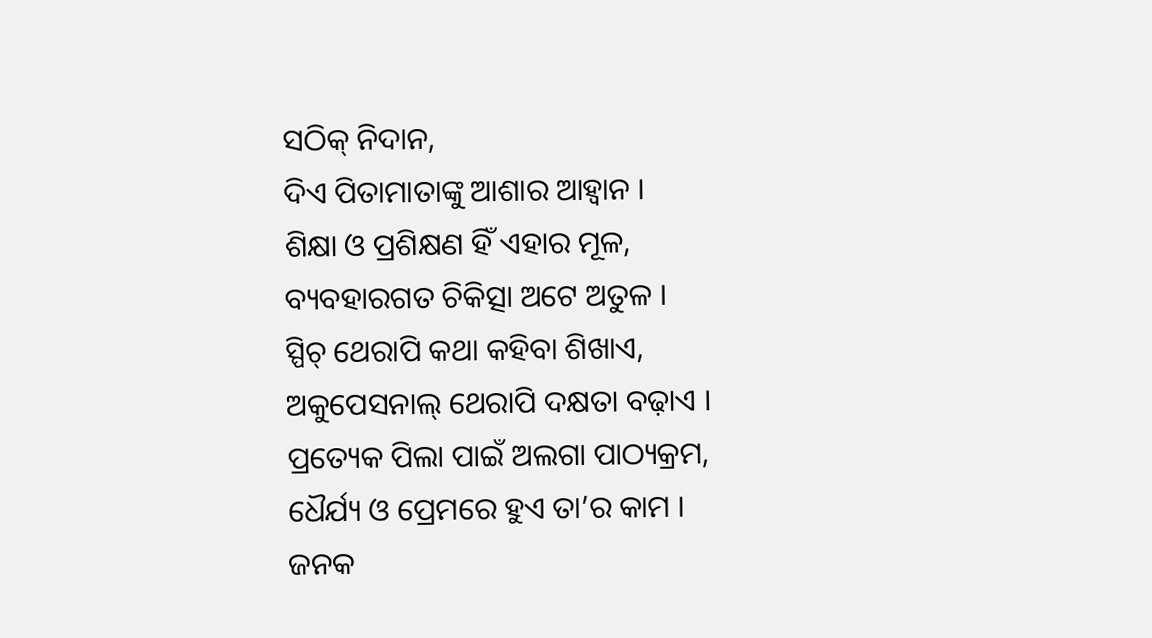ସଠିକ୍ ନିଦାନ,
ଦିଏ ପିତାମାତାଙ୍କୁ ଆଶାର ଆହ୍ୱାନ ।
ଶିକ୍ଷା ଓ ପ୍ରଶିକ୍ଷଣ ହିଁ ଏହାର ମୂଳ,
ବ୍ୟବହାରଗତ ଚିକିତ୍ସା ଅଟେ ଅତୁଳ ।
ସ୍ପିଚ୍ ଥେରାପି କଥା କହିବା ଶିଖାଏ,
ଅକୁପେସନାଲ୍ ଥେରାପି ଦକ୍ଷତା ବଢ଼ାଏ ।
ପ୍ରତ୍ୟେକ ପିଲା ପାଇଁ ଅଲଗା ପାଠ୍ୟକ୍ରମ,
ଧୈର୍ଯ୍ୟ ଓ ପ୍ରେମରେ ହୁଏ ତା’ର କାମ ।
ଜନକ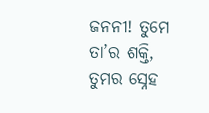ଜନନୀ! ତୁମେ ତା’ର ଶକ୍ତି,
ତୁମର ସ୍ନେହ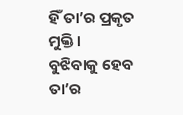ହିଁ ତା’ର ପ୍ରକୃତ ମୁକ୍ତି ।
ବୁଝିବାକୁ ହେବ ତା’ର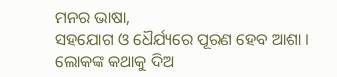ମନର ଭାଷା,
ସହଯୋଗ ଓ ଧୈର୍ଯ୍ୟରେ ପୂରଣ ହେବ ଆଶା ।
ଲୋକଙ୍କ କଥାକୁ ଦିଅ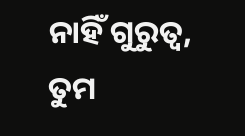ନାହିଁ ଗୁରୁତ୍ୱ,
ତୁମ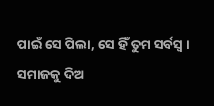ପାଇଁ ସେ ପିଲା, ସେ ହିଁ ତୁମ ସର୍ବସ୍ୱ ।
ସମାଜକୁ ଦିଅ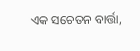ଏକ ସଚେତନ ବାର୍ତ୍ତା,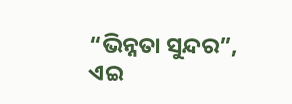“ଭିନ୍ନତା ସୁନ୍ଦର”, ଏଇ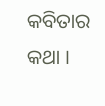କବିତାର କଥା ।